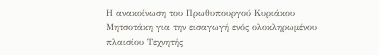Η ανακοίνωση του Πρωθυπουργού Κυριάκου Μητσοτάκη για την εισαγωγή ενός ολοκληρωμένου πλαισίου Τεχνητής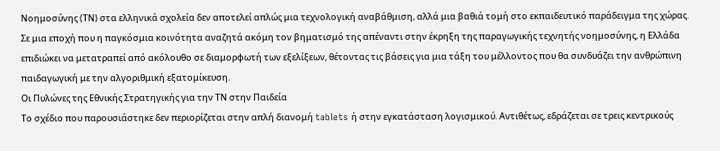Νοημοσύνης (ΤΝ) στα ελληνικά σχολεία δεν αποτελεί απλώς μια τεχνολογική αναβάθμιση, αλλά μια βαθιά τομή στο εκπαιδευτικό παράδειγμα της χώρας. Σε μια εποχή που η παγκόσμια κοινότητα αναζητά ακόμη τον βηματισμό της απέναντι στην έκρηξη της παραγωγικής τεχνητής νοημοσύνης, η Ελλάδα επιδιώκει να μετατραπεί από ακόλουθο σε διαμορφωτή των εξελίξεων, θέτοντας τις βάσεις για μια τάξη του μέλλοντος που θα συνδυάζει την ανθρώπινη παιδαγωγική με την αλγοριθμική εξατομίκευση.
Οι Πυλώνες της Εθνικής Στρατηγικής για την ΤΝ στην Παιδεία
Το σχέδιο που παρουσιάστηκε δεν περιορίζεται στην απλή διανομή tablets ή στην εγκατάσταση λογισμικού. Αντιθέτως, εδράζεται σε τρεις κεντρικούς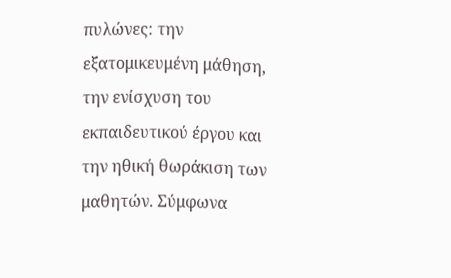πυλώνες: την εξατομικευμένη μάθηση, την ενίσχυση του εκπαιδευτικού έργου και την ηθική θωράκιση των μαθητών. Σύμφωνα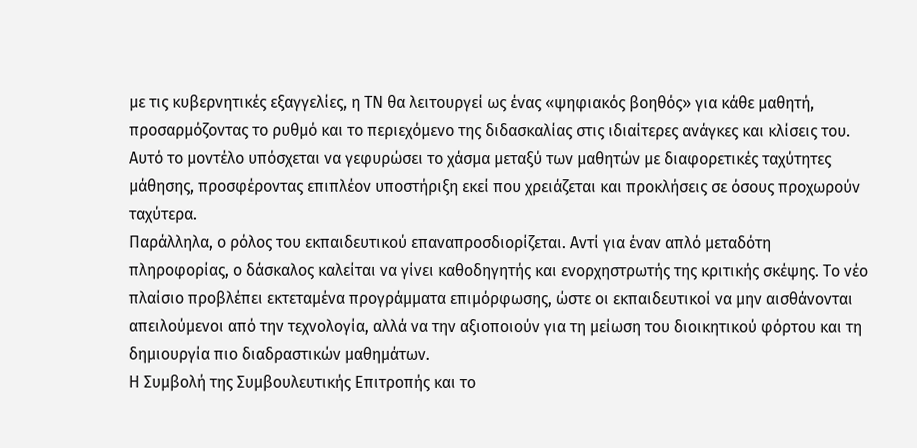με τις κυβερνητικές εξαγγελίες, η ΤΝ θα λειτουργεί ως ένας «ψηφιακός βοηθός» για κάθε μαθητή, προσαρμόζοντας το ρυθμό και το περιεχόμενο της διδασκαλίας στις ιδιαίτερες ανάγκες και κλίσεις του. Αυτό το μοντέλο υπόσχεται να γεφυρώσει το χάσμα μεταξύ των μαθητών με διαφορετικές ταχύτητες μάθησης, προσφέροντας επιπλέον υποστήριξη εκεί που χρειάζεται και προκλήσεις σε όσους προχωρούν ταχύτερα.
Παράλληλα, ο ρόλος του εκπαιδευτικού επαναπροσδιορίζεται. Αντί για έναν απλό μεταδότη πληροφορίας, ο δάσκαλος καλείται να γίνει καθοδηγητής και ενορχηστρωτής της κριτικής σκέψης. Το νέο πλαίσιο προβλέπει εκτεταμένα προγράμματα επιμόρφωσης, ώστε οι εκπαιδευτικοί να μην αισθάνονται απειλούμενοι από την τεχνολογία, αλλά να την αξιοποιούν για τη μείωση του διοικητικού φόρτου και τη δημιουργία πιο διαδραστικών μαθημάτων.
Η Συμβολή της Συμβουλευτικής Επιτροπής και το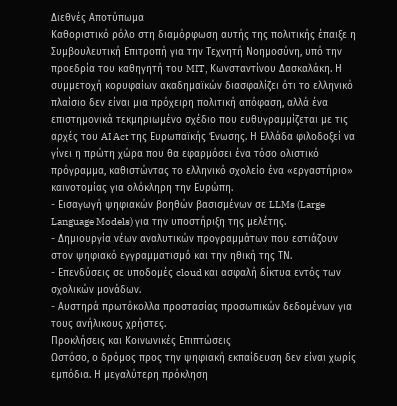Διεθνές Αποτύπωμα
Καθοριστικό ρόλο στη διαμόρφωση αυτής της πολιτικής έπαιξε η Συμβουλευτική Επιτροπή για την Τεχνητή Νοημοσύνη, υπό την προεδρία του καθηγητή του MIT, Κωνσταντίνου Δασκαλάκη. Η συμμετοχή κορυφαίων ακαδημαϊκών διασφαλίζει ότι το ελληνικό πλαίσιο δεν είναι μια πρόχειρη πολιτική απόφαση, αλλά ένα επιστημονικά τεκμηριωμένο σχέδιο που ευθυγραμμίζεται με τις αρχές του AI Act της Ευρωπαϊκής Ένωσης. Η Ελλάδα φιλοδοξεί να γίνει η πρώτη χώρα που θα εφαρμόσει ένα τόσο ολιστικό πρόγραμμα, καθιστώντας το ελληνικό σχολείο ένα «εργαστήριο» καινοτομίας για ολόκληρη την Ευρώπη.
- Εισαγωγή ψηφιακών βοηθών βασισμένων σε LLMs (Large Language Models) για την υποστήριξη της μελέτης.
- Δημιουργία νέων αναλυτικών προγραμμάτων που εστιάζουν στον ψηφιακό εγγραμματισμό και την ηθική της ΤΝ.
- Επενδύσεις σε υποδομές cloud και ασφαλή δίκτυα εντός των σχολικών μονάδων.
- Αυστηρά πρωτόκολλα προστασίας προσωπικών δεδομένων για τους ανήλικους χρήστες.
Προκλήσεις και Κοινωνικές Επιπτώσεις
Ωστόσο, ο δρόμος προς την ψηφιακή εκπαίδευση δεν είναι χωρίς εμπόδια. Η μεγαλύτερη πρόκληση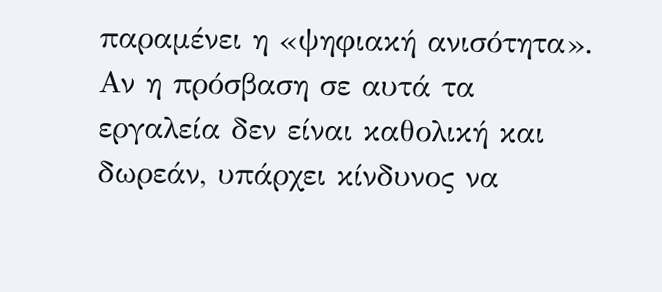παραμένει η «ψηφιακή ανισότητα». Αν η πρόσβαση σε αυτά τα εργαλεία δεν είναι καθολική και δωρεάν, υπάρχει κίνδυνος να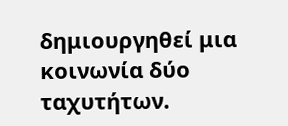δημιουργηθεί μια κοινωνία δύο ταχυτήτων.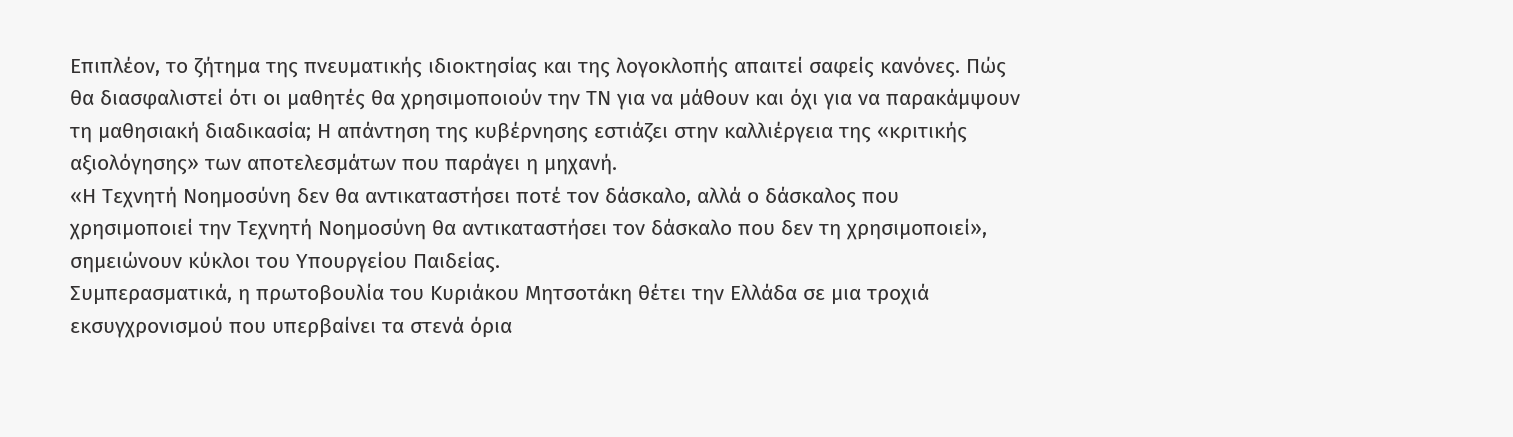Επιπλέον, το ζήτημα της πνευματικής ιδιοκτησίας και της λογοκλοπής απαιτεί σαφείς κανόνες. Πώς θα διασφαλιστεί ότι οι μαθητές θα χρησιμοποιούν την ΤΝ για να μάθουν και όχι για να παρακάμψουν τη μαθησιακή διαδικασία; Η απάντηση της κυβέρνησης εστιάζει στην καλλιέργεια της «κριτικής αξιολόγησης» των αποτελεσμάτων που παράγει η μηχανή.
«Η Τεχνητή Νοημοσύνη δεν θα αντικαταστήσει ποτέ τον δάσκαλο, αλλά ο δάσκαλος που χρησιμοποιεί την Τεχνητή Νοημοσύνη θα αντικαταστήσει τον δάσκαλο που δεν τη χρησιμοποιεί», σημειώνουν κύκλοι του Υπουργείου Παιδείας.
Συμπερασματικά, η πρωτοβουλία του Κυριάκου Μητσοτάκη θέτει την Ελλάδα σε μια τροχιά εκσυγχρονισμού που υπερβαίνει τα στενά όρια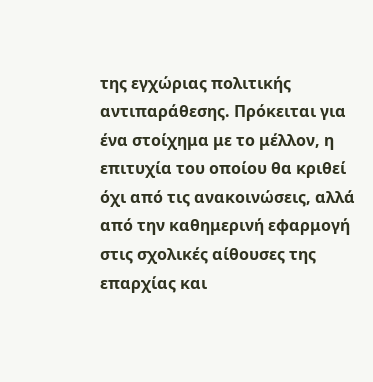της εγχώριας πολιτικής αντιπαράθεσης. Πρόκειται για ένα στοίχημα με το μέλλον, η επιτυχία του οποίου θα κριθεί όχι από τις ανακοινώσεις, αλλά από την καθημερινή εφαρμογή στις σχολικές αίθουσες της επαρχίας και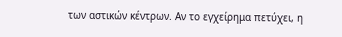των αστικών κέντρων. Αν το εγχείρημα πετύχει, η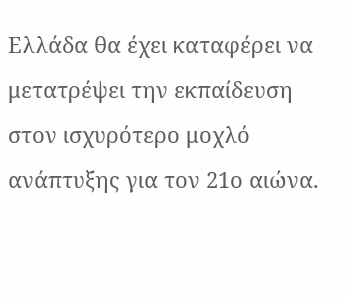Ελλάδα θα έχει καταφέρει να μετατρέψει την εκπαίδευση στον ισχυρότερο μοχλό ανάπτυξης για τον 21ο αιώνα.